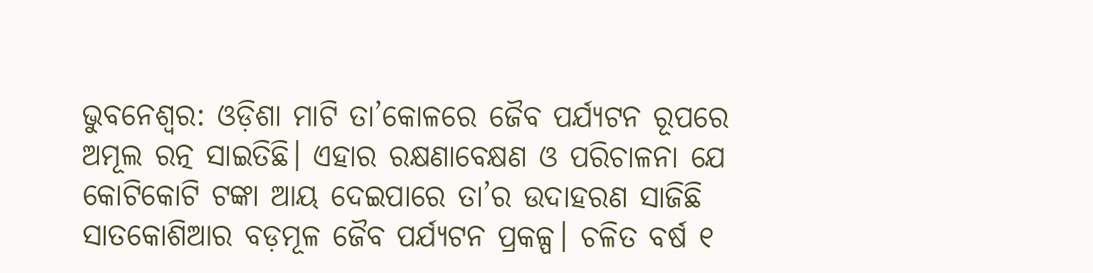ଭୁବନେଶ୍ବର: ଓଡ଼ିଶା ମାଟି ତା’କୋଳରେ ଜୈବ ପର୍ଯ୍ୟଟନ ରୂପରେ ଅମୂଲ ରତ୍ନ ସାଇତିଛି। ଏହାର ରକ୍ଷଣାବେକ୍ଷଣ ଓ ପରିଚାଳନା ଯେ କୋଟିକୋଟି ଟଙ୍କା ଆୟ ଦେଇପାରେ ତା’ର ଉଦାହରଣ ସାଜିଛି ସାତକୋଶିଆର ବଡ଼ମୂଳ ଜୈବ ପର୍ଯ୍ୟଟନ ପ୍ରକଳ୍ପ। ଚଳିତ ବର୍ଷ ୧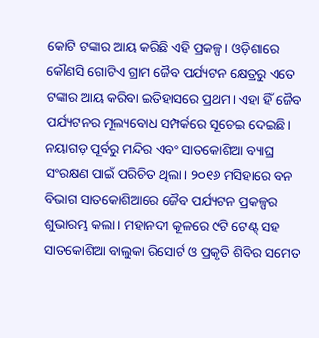କୋଟି ଟଙ୍କାର ଆୟ କରିଛି ଏହି ପ୍ରକଳ୍ପ। ଓଡ଼ିଶାରେ କୌଣସି ଗୋଟିଏ ଗ୍ରାମ ଜୈବ ପର୍ଯ୍ୟଟନ କ୍ଷେତ୍ରରୁ ଏତେ ଟଙ୍କାର ଆୟ କରିବା ଇତିହାସରେ ପ୍ରଥମ। ଏହା ହିଁ ଜୈବ ପର୍ଯ୍ୟଟନର ମୂଲ୍ୟବୋଧ ସମ୍ପର୍କରେ ସୂଚେଇ ଦେଇଛି। ନୟାଗଡ଼ ପୂର୍ବରୁ ମନ୍ଦିର ଏବଂ ସାତକୋଶିଆ ବ୍ୟାଘ୍ର ସଂରକ୍ଷଣ ପାଇଁ ପରିଚିତ ଥିଲା। ୨୦୧୬ ମସିହାରେ ବନ ବିଭାଗ ସାତକୋଶିଆରେ ଜୈବ ପର୍ଯ୍ୟଟନ ପ୍ରକଳ୍ପର ଶୁଭାରମ୍ଭ କଲା। ମହାନଦୀ କୂଳରେ ୯ଟି ଟେଣ୍ଟ୍ ସହ ସାତକୋଶିଆ ବାଲୁକା ରିସୋର୍ଟ ଓ ପ୍ରକୃତି ଶିବିର ସମେତ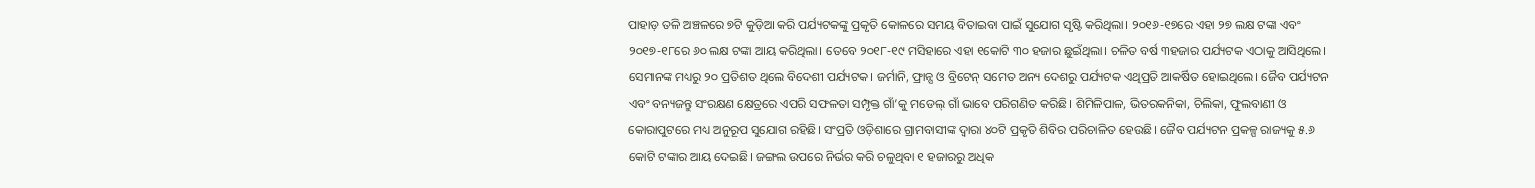ପାହାଡ଼ ତଳି ଅଞ୍ଚଳରେ ୭ଟି କୁଡ଼ିଆ କରି ପର୍ଯ୍ୟଟକଙ୍କୁ ପ୍ରକୃତି କୋଳରେ ସମୟ ବିତାଇବା ପାଇଁ ସୁଯୋଗ ସୃଷ୍ଟି କରିଥିଲା। ୨୦୧୬-୧୭ରେ ଏହା ୨୭ ଲକ୍ଷ ଟଙ୍କା ଏବଂ ୨୦୧୭-୧୮ରେ ୬୦ ଲକ୍ଷ ଟଙ୍କା ଆୟ କରିଥିଲା। ତେବେ ୨୦୧୮-୧୯ ମସିହାରେ ଏହା ୧କୋଟି ୩୦ ହଜାର ଛୁଇଁଥିଲା। ଚଳିତ ବର୍ଷ ୩ହଜାର ପର୍ଯ୍ୟଟକ ଏଠାକୁ ଆସିଥିଲେ। ସେମାନଙ୍କ ମଧ୍ୟରୁ ୨୦ ପ୍ରତିଶତ ଥିଲେ ବିଦେଶୀ ପର୍ଯ୍ୟଟକ। ଜର୍ମାନି, ଫ୍ରାନ୍ସ ଓ ବ୍ରିଟେନ୍ ସମେତ ଅନ୍ୟ ଦେଶରୁ ପର୍ଯ୍ୟଟକ ଏଥିପ୍ରତି ଆକର୍ଷିତ ହୋଇଥିଲେ। ଜୈବ ପର୍ଯ୍ୟଟନ ଏବଂ ବନ୍ୟଜନ୍ତୁ ସଂରକ୍ଷଣ କ୍ଷେତ୍ରରେ ଏପରି ସଫଳତା ସମ୍ପୃକ୍ତ ଗାଁ’କୁ ମଡେଲ୍ ଗାଁ ଭାବେ ପରିଗଣିତ କରିଛି। ଶିମିଳିପାଳ, ଭିତରକନିକା, ଚିଲିକା, ଫୁଲବାଣୀ ଓ କୋରାପୁଟରେ ମଧ୍ୟ ଅନୁରୂପ ସୁଯୋଗ ରହିଛି। ସଂପ୍ରତି ଓଡ଼ିଶାରେ ଗ୍ରାମବାସୀଙ୍କ ଦ୍ବାରା ୪୦ଟି ପ୍ରକୃତି ଶିବିର ପରିଚାଳିତ ହେଉଛି। ଜୈବ ପର୍ଯ୍ୟଟନ ପ୍ରକଳ୍ପ ରାଜ୍ୟକୁ ୫.୬ କୋଟି ଟଙ୍କାର ଆୟ ଦେଇଛି। ଜଙ୍ଗଲ ଉପରେ ନିର୍ଭର କରି ଚଳୁଥିବା ୧ ହଜାରରୁ ଅଧିକ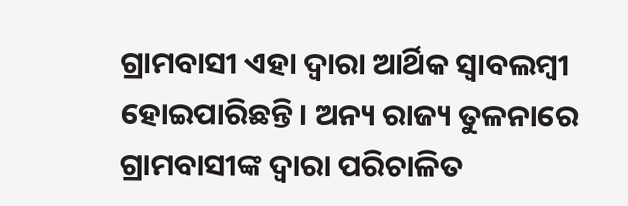ଗ୍ରାମବାସୀ ଏହା ଦ୍ବାରା ଆର୍ଥିକ ସ୍ବାବଲମ୍ବୀ ହୋଇପାରିଛନ୍ତି। ଅନ୍ୟ ରାଜ୍ୟ ତୁଳନାରେ ଗ୍ରାମବାସୀଙ୍କ ଦ୍ବାରା ପରିଚାଳିତ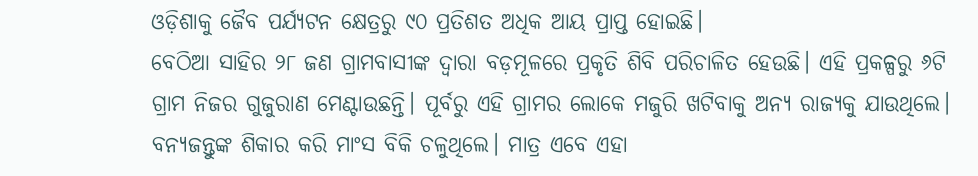ଓଡ଼ିଶାକୁ ଜୈବ ପର୍ଯ୍ୟଟନ କ୍ଷେତ୍ରରୁ ୯୦ ପ୍ରତିଶତ ଅଧିକ ଆୟ ପ୍ରାପ୍ତ ହୋଇଛି।
ବେଠିଆ ସାହିର ୨୮ ଜଣ ଗ୍ରାମବାସୀଙ୍କ ଦ୍ବାରା ବଡ଼ମୂଳରେ ପ୍ରକୃତି ଶିବି ପରିଚାଳିତ ହେଉଛି। ଏହି ପ୍ରକଳ୍ପରୁ ୬ଟି ଗ୍ରାମ ନିଜର ଗୁଜୁରାଣ ମେଣ୍ଟାଉଛନ୍ତି। ପୂର୍ବରୁ ଏହି ଗ୍ରାମର ଲୋକେ ମଜୁରି ଖଟିବାକୁ ଅନ୍ୟ ରାଜ୍ୟକୁ ଯାଉଥିଲେ। ବନ୍ୟଜନ୍ତୁଙ୍କ ଶିକାର କରି ମାଂସ ବିକି ଚଳୁଥିଲେ। ମାତ୍ର ଏବେ ଏହା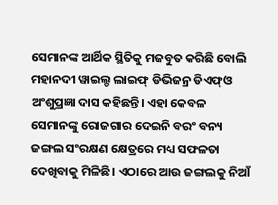ସେମାନଙ୍କ ଆର୍ଥିକ ସ୍ଥିତିକୁ ମଜବୁତ କରିଛି ବୋଲି ମହାନଦୀ ୱାଇଲ୍ଡ ଲାଇଫ୍ ଡିଭିଜନ୍ର ଡିଏଫ୍ଓ ଅଂଶୁପ୍ରଜ୍ଞା ଦାସ କହିଛନ୍ତି। ଏହା କେବଳ ସେମାନଙ୍କୁ ରୋଜଗାର ଦେଇନି ବରଂ ବନ୍ୟ ଜଙ୍ଗଲ ସଂରକ୍ଷଣ କ୍ଷେତ୍ରରେ ମଧ୍ୟ ସଫଳତା ଦେଖିବାକୁ ମିଳିଛି। ଏଠାରେ ଆଉ ଜଙ୍ଗଲକୁ ନିଆଁ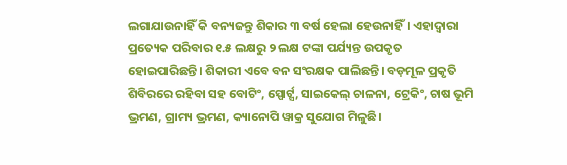ଲଗାଯାଉନାହିଁ କି ବନ୍ୟଜନ୍ତୁ ଶିକାର ୩ ବର୍ଷ ହେଲା ହେଉନାହିଁ। ଏହାଦ୍ବାରା ପ୍ରତ୍ୟେକ ପରିବାର ୧.୫ ଲକ୍ଷରୁ ୨ ଲକ୍ଷ ଟଙ୍କା ପର୍ଯ୍ୟନ୍ତ ଉପକୃତ ହୋଇପାରିଛନ୍ତି। ଶିକାରୀ ଏବେ ବନ ସଂରକ୍ଷକ ପାଲିଛନ୍ତି। ବଡ଼ମୂଳ ପ୍ରକୃତି ଶିବିରରେ ରହିବା ସହ ବୋଟିଂ, ସ୍ପୋର୍ଟ୍ସ, ସାଇକେଲ୍ ଚାଳନା, ଟ୍ରେକିଂ, ଚାଷ ଭୂମି ଭ୍ରମଣ, ଗ୍ରାମ୍ୟ ଭ୍ରମଣ, କ୍ୟାନୋପି ୱାକ୍ର ସୁଯୋଗ ମିଳୁଛି।